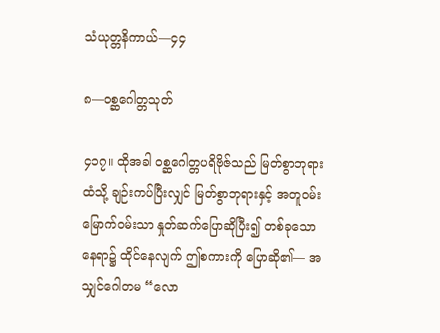သံယုတ္တနိကာယ်—၄၄

၈—ဝစ္ဆဂေါတ္တသုတ်

၄၁၇။ ထိုအခါ ဝစ္ဆဂေါတ္တပရိဗိုဇ်သည် မြတ်စွာဘုရားထံသို့ ချဉ်းကပ်ပြီးလျှင် မြတ်စွာဘုရားနှင့် အတူဝမ်းမြောက်ဝမ်းသာ နှုတ်ဆက်ပြောဆိုပြီး၍ တစ်ခုသော နေရာ၌ ထိုင်နေလျက် ဤစကားကို ပြောဆို၏— အသျှင်ဂေါတမ “လော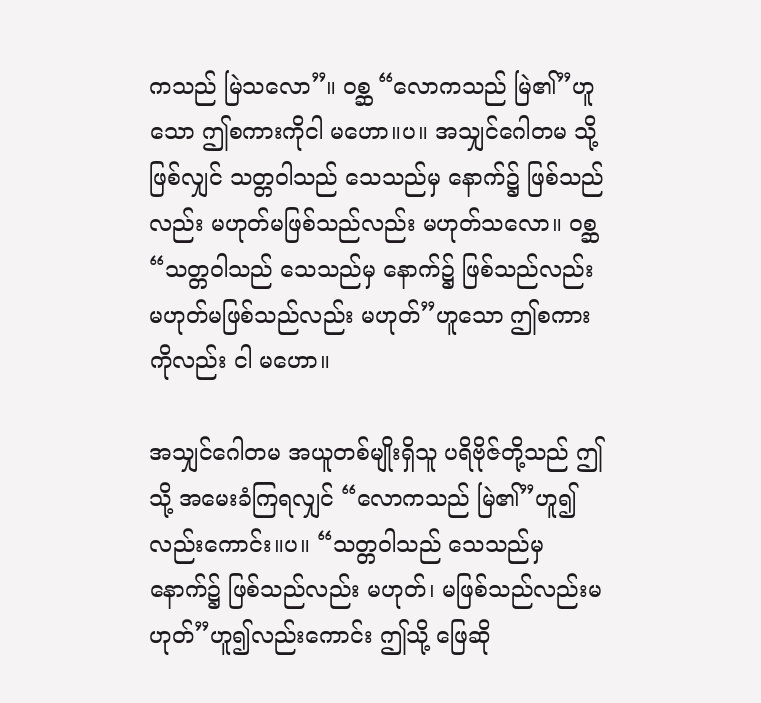ကသည် မြဲသလော”။ ဝစ္ဆ “လောကသည် မြဲ၏”ဟူသော ဤစကားကိုငါ မဟော။ပ။ အသျှင်ဂေါတမ သို့ဖြစ်လျှင် သတ္တဝါသည် သေသည်မှ နောက်၌ ဖြစ်သည်လည်း မဟုတ်မဖြစ်သည်လည်း မဟုတ်သလော။ ဝစ္ဆ “သတ္တဝါသည် သေသည်မှ နောက်၌ ဖြစ်သည်လည်း မဟုတ်မဖြစ်သည်လည်း မဟုတ်”ဟူသော ဤစကားကိုလည်း ငါ မဟော။

အသျှင်ဂေါတမ အယူတစ်မျိုးရှိသူ ပရိဗိုဇ်တို့သည် ဤသို့ အမေးခံကြရလျှင် “လောကသည် မြဲ၏”ဟူ၍လည်းကောင်း။ပ။ “သတ္တဝါသည် သေသည်မှ နောက်၌ ဖြစ်သည်လည်း မဟုတ်၊ မဖြစ်သည်လည်းမဟုတ်”ဟူ၍လည်းကောင်း ဤသို့ ဖြေဆို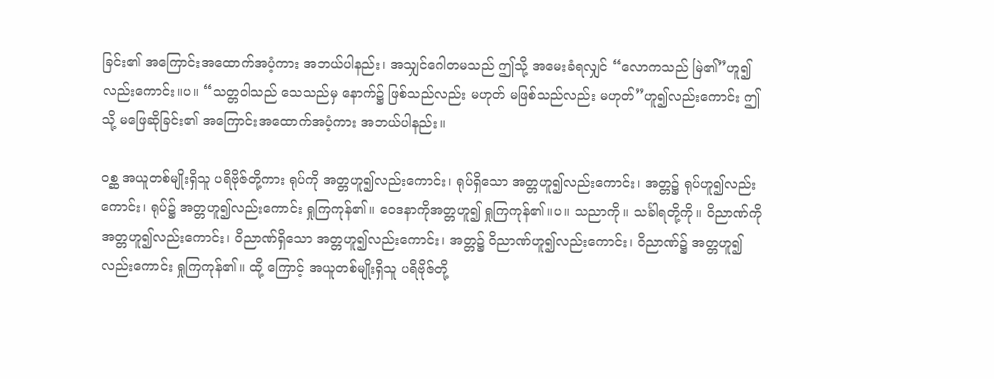ခြင်း၏ အကြောင်းအထောက်အပံ့ကား အဘယ်ပါနည်း၊ အသျှင်ဂေါတမသည် ဤသို့ အမေးခံရလျှင် “လောကသည် မြဲ၏”ဟူ၍လည်းကောင်း။ပ။ “သတ္တဝါသည် သေသည်မှ နောက်၌ ဖြစ်သည်လည်း မဟုတ် မဖြစ်သည်လည်း မဟုတ်”ဟူ၍လည်းကောင်း ဤသို့ မဖြေဆိုခြင်း၏ အကြောင်းအထောက်အပံ့ကား အဘယ်ပါနည်း။

ဝစ္ဆ အယူတစ်မျိုးရှိသူ ပရိဗိုဇ်တို့ကား ရုပ်ကို အတ္တဟူ၍လည်းကောင်း၊ ရုပ်ရှိသော အတ္တဟူ၍လည်းကောင်း၊ အတ္တ၌ ရုပ်ဟူ၍လည်းကောင်း၊ ရုပ်၌ အတ္တဟူ၍လည်းကောင်း ရှုကြကုန်၏။ ဝေဒနာကိုအတ္တဟူ၍ ရှုကြကုန်၏။ပ။ သညာကို။ သင်္ခါရတို့ကို။ ဝိညာဏ်ကို အတ္တဟူ၍လည်းကောင်း၊ ဝိညာဏ်ရှိသော အတ္တဟူ၍လည်းကောင်း၊ အတ္တ၌ ဝိညာဏ်ဟူ၍လည်းကောင်း၊ ဝိညာဏ်၌ အတ္တဟူ၍လည်းကောင်း ရှုကြကုန်၏။ ထို့ ကြောင့် အယူတစ်မျိုးရှိသူ ပရိဗိုဇ်တို့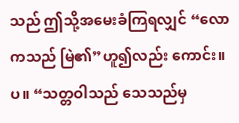သည် ဤသို့အမေးခံကြရလျှင် “လောကသည် မြဲ၏”ဟူ၍လည်း ကောင်း။ပ။ “သတ္တဝါသည် သေသည်မှ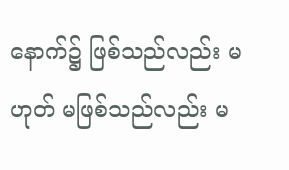နောက်၌ ဖြစ်သည်လည်း မဟုတ် မဖြစ်သည်လည်း မ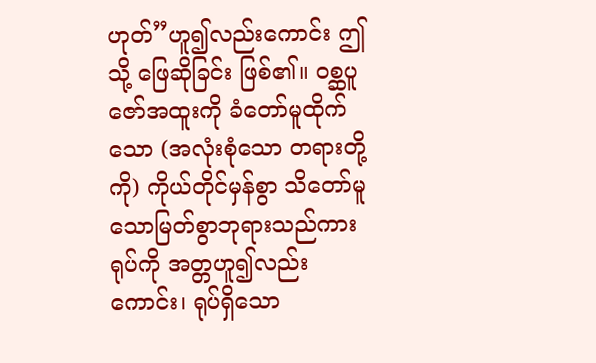ဟုတ်”ဟူ၍လည်းကောင်း ဤသို့ ဖြေဆိုခြင်း ဖြစ်၏။ ဝစ္ဆပူဇော်အထူးကို ခံတော်မူထိုက်သော (အလုံးစုံသော တရားတို့ကို) ကိုယ်တိုင်မှန်စွာ သိတော်မူသောမြတ်စွာဘုရားသည်ကား ရုပ်ကို အတ္တဟူ၍လည်းကောင်း၊ ရုပ်ရှိသော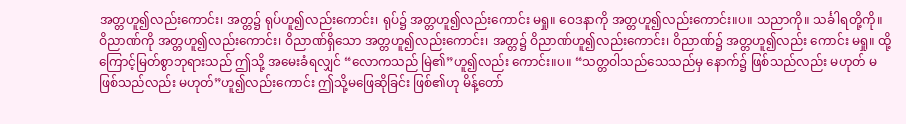အတ္တဟူ၍လည်းကောင်း၊ အတ္တ၌ ရုပ်ဟူ၍လည်းကောင်း၊ ရုပ်၌ အတ္တဟူ၍လည်းကောင်း မရှု။ ဝေဒနာကို အတ္တဟူ၍လည်းကောင်း။ပ။ သညာကို။ သင်္ခါရတို့ကို။ ဝိညာဏ်ကို အတ္တဟူ၍လည်းကောင်း၊ ဝိညာဏ်ရှိသော အတ္တဟူ၍လည်းကောင်း၊ အတ္တ၌ ဝိညာဏ်ဟူ၍လည်းကောင်း၊ ဝိညာဏ်၌ အတ္တဟူ၍လည်း ကောင်း မရှု။ ထို့ကြောင့်မြတ်စွာဘုရားသည် ဤသို့ အမေးခံရလျှင် “လောကသည် မြဲ၏”ဟူ၍လည်း ကောင်း။ပ။ “သတ္တဝါသည်သေသည်မှ နောက်၌ ဖြစ်သည်လည်း မဟုတ် မဖြစ်သည်လည်း မဟုတ်”ဟူ၍လည်းကောင်း ဤသို့မဖြေဆိုခြင်း ဖြစ်၏ဟု မိန့်တော်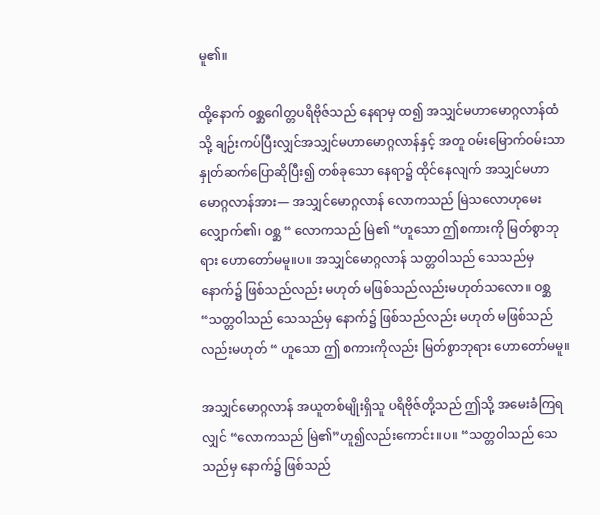မူ၏။

ထို့နောက် ဝစ္ဆဂေါတ္တပရိဗိုဇ်သည် နေရာမှ ထ၍ အသျှင်မဟာမောဂ္ဂလာန်ထံသို့ ချဉ်းကပ်ပြီးလျှင်အသျှင်မဟာမောဂ္ဂလာန်နှင့် အတူ ဝမ်းမြောက်ဝမ်းသာ နှုတ်ဆက်ပြောဆိုပြီး၍ တစ်ခုသော နေရာ၌ ထိုင်နေလျက် အသျှင်မဟာမောဂ္ဂလာန်အား— အသျှင်မောဂ္ဂလာန် လောကသည် မြဲသလောဟုမေးလျှောက်၏၊ ဝစ္ဆ “ လောကသည် မြဲ၏ “ဟူသော ဤစကားကို မြတ်စွာဘုရား ဟောတော်မမူ။ပ။ အသျှင်မောဂ္ဂလာန် သတ္တဝါသည် သေသည်မှ နောက်၌ ဖြစ်သည်လည်း မဟုတ် မဖြစ်သည်လည်းမဟုတ်သလော။ ဝစ္ဆ “သတ္တဝါသည် သေသည်မှ နောက်၌ ဖြစ်သည်လည်း မဟုတ် မဖြစ်သည်လည်းမဟုတ် “ ဟူသော ဤ စကားကိုလည်း မြတ်စွာဘုရား ဟောတော်မမူ။

အသျှင်မောဂ္ဂလာန် အယူတစ်မျိုးရှိသူ ပရိဗိုဇ်တို့သည် ဤသို့ အမေးခံကြရလျှင် “လောကသည် မြဲ၏”ဟူ၍လည်းကောင်း။ပ။ “သတ္တဝါသည် သေသည်မှ နောက်၌ ဖြစ်သည်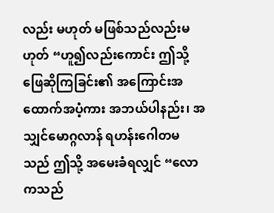လည်း မဟုတ် မဖြစ်သည်လည်းမဟုတ် “ဟူ၍လည်းကောင်း ဤသို့ ဖြေဆိုကြခြင်း၏ အကြောင်းအထောက်အပံ့ကား အဘယ်ပါနည်း၊ အသျှင်မောဂ္ဂလာန် ရဟန်းဂေါတမသည် ဤသို့ အမေးခံရလျှင် “လောကသည်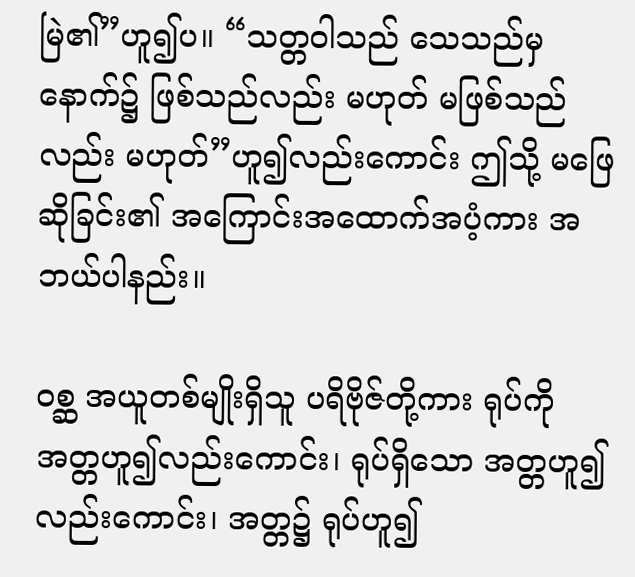မြဲ၏”ဟူ၍ပ။ “သတ္တဝါသည် သေသည်မှ နောက်၌ ဖြစ်သည်လည်း မဟုတ် မဖြစ်သည်လည်း မဟုတ်”ဟူ၍လည်းကောင်း ဤသို့ မဖြေဆိုခြင်း၏ အကြောင်းအထောက်အပံ့ကား အဘယ်ပါနည်း။

ဝစ္ဆ အယူတစ်မျိုးရှိသူ ပရိဗိုဇ်တို့ကား ရုပ်ကို အတ္တဟူ၍လည်းကောင်း၊ ရုပ်ရှိသော အတ္တဟူ၍လည်းကောင်း၊ အတ္တ၌ ရုပ်ဟူ၍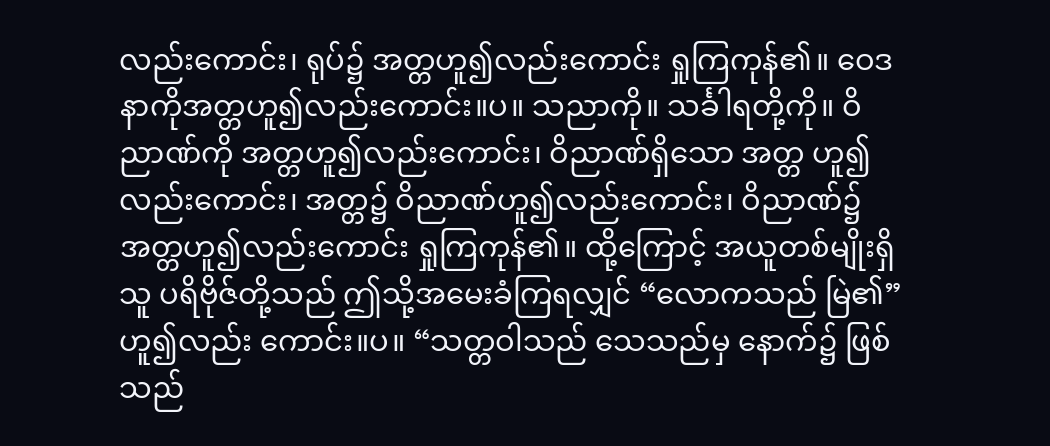လည်းကောင်း၊ ရုပ်၌ အတ္တဟူ၍လည်းကောင်း ရှုကြကုန်၏။ ဝေဒနာကိုအတ္တဟူ၍လည်းကောင်း။ပ။ သညာကို။ သင်္ခါရတို့ကို။ ဝိညာဏ်ကို အတ္တဟူ၍လည်းကောင်း၊ ဝိညာဏ်ရှိသော အတ္တ ဟူ၍လည်းကောင်း၊ အတ္တ၌ ဝိညာဏ်ဟူ၍လည်းကောင်း၊ ဝိညာဏ်၌ အတ္တဟူ၍လည်းကောင်း ရှုကြကုန်၏။ ထို့ကြောင့် အယူတစ်မျိုးရှိသူ ပရိဗိုဇ်တို့သည် ဤသို့အမေးခံကြရလျှင် “လောကသည် မြဲ၏”ဟူ၍လည်း ကောင်း။ပ။ “သတ္တဝါသည် သေသည်မှ နောက်၌ ဖြစ်သည်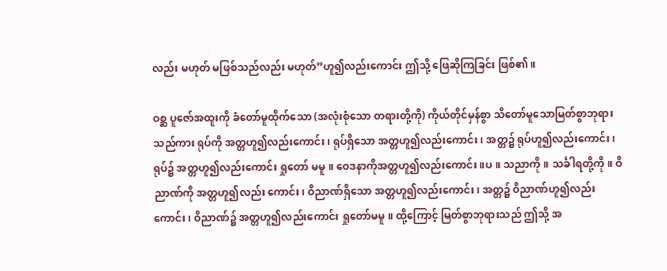လည်း မဟုတ် မဖြစ်သည်လည်း မဟုတ်”ဟူ၍လည်းကောင်း ဤသို့ ဖြေဆိုကြခြင်း ဖြစ်၏။

ဝစ္ဆ ပူဇော်အထူးကို ခံတော်မူထိုက်သော (အလုံးစုံသော တရားတို့ကို) ကိုယ်တိုင်မှန်စွာ သိတော်မူသောမြတ်စွာဘုရားသည်ကား ရုပ်ကို အတ္တဟူ၍လည်းကောင်း၊ ရုပ်ရှိသော အတ္တဟူ၍လည်းကောင်း၊ အတ္တ၌ ရုပ်ဟူ၍လည်းကောင်း၊ ရုပ်၌ အတ္တဟူ၍လည်းကောင်း ရှုတော် မမူ။ ဝေဒနာကိုအတ္တဟူ၍လည်းကောင်း။ပ။ သညာကို။ သင်္ခါရတို့ကို။ ဝိညာဏ်ကို အတ္တဟူ၍လည်း ကောင်း၊ ဝိညာဏ်ရှိသော အတ္တဟူ၍လည်းကောင်း၊ အတ္တ၌ ဝိညာဏ်ဟူ၍လည်းကောင်း၊ ဝိညာဏ်၌ အတ္တဟူ၍လည်းကောင်း ရှုတော်မမူ။ ထို့ကြောင့် မြတ်စွာဘုရားသည် ဤသို့ အ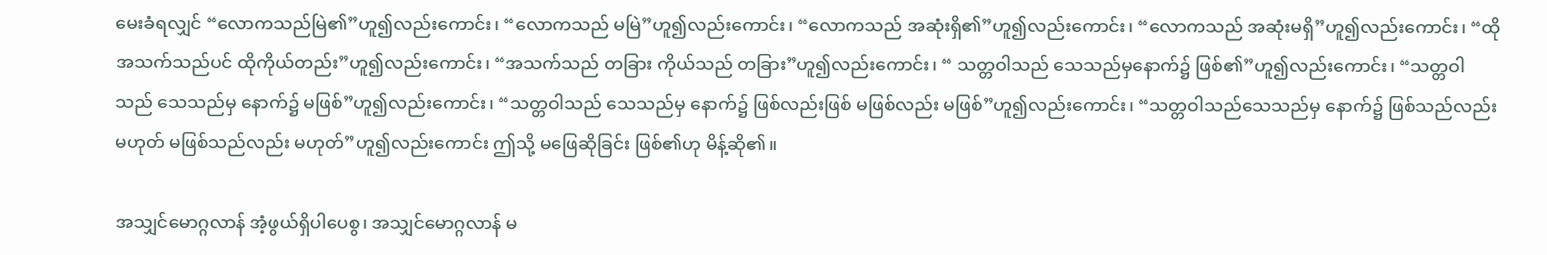မေးခံရလျှင် “လောကသည်မြဲ၏”ဟူ၍လည်းကောင်း၊ “လောကသည် မမြဲ”ဟူ၍လည်းကောင်း၊ “လောကသည် အဆုံးရှိ၏”ဟူ၍လည်းကောင်း၊ “လောကသည် အဆုံးမရှိ”ဟူ၍လည်းကောင်း၊ “ထိုအသက်သည်ပင် ထိုကိုယ်တည်း”ဟူ၍လည်းကောင်း၊ “အသက်သည် တခြား ကိုယ်သည် တခြား”ဟူ၍လည်းကောင်း၊ “ သတ္တဝါသည် သေသည်မှနောက်၌ ဖြစ်၏”ဟူ၍လည်းကောင်း၊ “သတ္တဝါသည် သေသည်မှ နောက်၌ မဖြစ်”ဟူ၍လည်းကောင်း၊ “သတ္တဝါသည် သေသည်မှ နောက်၌ ဖြစ်လည်းဖြစ် မဖြစ်လည်း မဖြစ်”ဟူ၍လည်းကောင်း၊ “သတ္တဝါသည်သေသည်မှ နောက်၌ ဖြစ်သည်လည်း မဟုတ် မဖြစ်သည်လည်း မဟုတ်”ဟူ၍လည်းကောင်း ဤသို့ မဖြေဆိုခြင်း ဖြစ်၏ဟု မိန့်ဆို၏။

အသျှင်မောဂ္ဂလာန် အံ့ဖွယ်ရှိပါပေစွ၊ အသျှင်မောဂ္ဂလာန် မ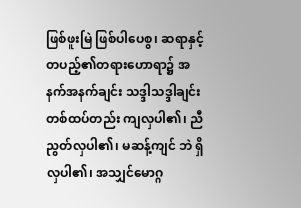ဖြစ်ဖူးမြဲ ဖြစ်ပါပေစွ၊ ဆရာနှင့် တပည့်၏တရားဟောရာ၌ အနက်အနက်ချင်း သဒ္ဒါသဒ္ဒါချင်း တစ်ထပ်တည်း ကျလှပါ၏၊ ညီညွတ်လှပါ၏၊ မဆန့်ကျင် ဘဲ ရှိလှပါ၏၊ အသျှင်မောဂ္ဂ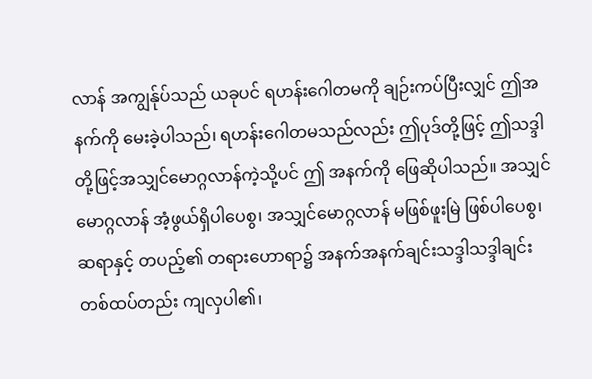လာန် အကျွန်ုပ်သည် ယခုပင် ရဟန်းဂေါတမကို ချဉ်းကပ်ပြီးလျှင် ဤအနက်ကို မေးခဲ့ပါသည်၊ ရဟန်းဂေါတမသည်လည်း ဤပုဒ်တို့ဖြင့် ဤသဒ္ဒါတို့ဖြင့်အသျှင်မောဂ္ဂလာန်ကဲ့သို့ပင် ဤ အနက်ကို ဖြေဆိုပါသည်။ အသျှင်မောဂ္ဂလာန် အံ့ဖွယ်ရှိပါပေစွ၊ အသျှင်မောဂ္ဂလာန် မဖြစ်ဖူးမြဲ ဖြစ်ပါပေစွ၊ ဆရာနှင့် တပည့်၏ တရားဟောရာ၌ အနက်အနက်ချင်းသဒ္ဒါသဒ္ဒါချင်း တစ်ထပ်တည်း ကျလှပါ၏၊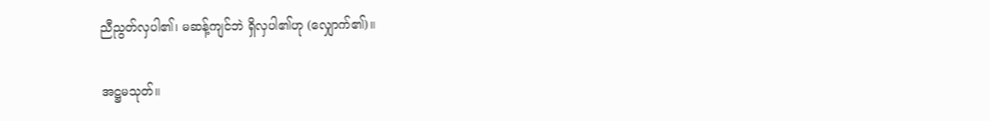ညီညွတ်လှပါ၏၊ မဆန့်ကျင်ဘဲ ရှိလှပါ၏ဟု (လျှောက်၏)။

အဋ္ဌမသုတ်။